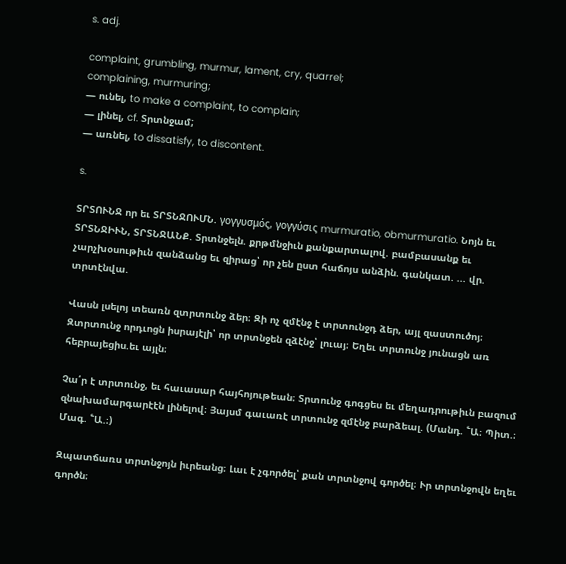s. adj.

complaint, grumbling, murmur, lament, cry, quarrel;
complaining, murmuring;
— ունել, to make a complaint, to complain;
— լինել, cf. Տրտնջամ;
— առնել, to dissatisfy, to discontent.

s.

ՏՐՏՈՒՆՋ որ եւ ՏՐՏՆՋՈՒՄՆ. γογγυσμός, γογγύσις murmuratio, obmurmuratio. Նոյն եւ ՏՐՏՆՋԻՒՆ, ՏՐՏՆՋԱՆՔ. Տրտնջելն. քրթմնջիւն քանքարտալով. բամբասանք եւ չարչխօսութիւն զանձանց եւ զիրաց՝ որ չեն ըստ հաճոյս անձին. գանկատ. ... վր. տրտէնվա.

Վասն լսելոյ տեառն զտրտունջ ձեր։ Զի ոչ զմէնջ է տրտունջդ ձեր, այլ զաստուծոյ։ Զտրտունջ որդւոցն իսրայէլի՝ որ տրտնջեն զձէնջ՝ լուայ։ Եղեւ տրտունջ յունացն առ հեբրայեցիս.եւ այլն։

Չա՛ր է տրտունջ, եւ հաւասար հայհոյութեան։ Տրտունջ գոգցես եւ մեղադրութիւն բազում զնախամարգարէէն լինելով։ Յայսմ գաւառէ տրտունջ զմէնջ բարձեալ. (Մանդ. ՟Ա։ Պիտ.։ Մագ. ՟Ա.։)

Զպատճառս տրտնջոյն իւրեանց։ Լաւ է չգործել՝ քան տրտնջով գործել։ Ւր տրտնջովն եղեւ գործն։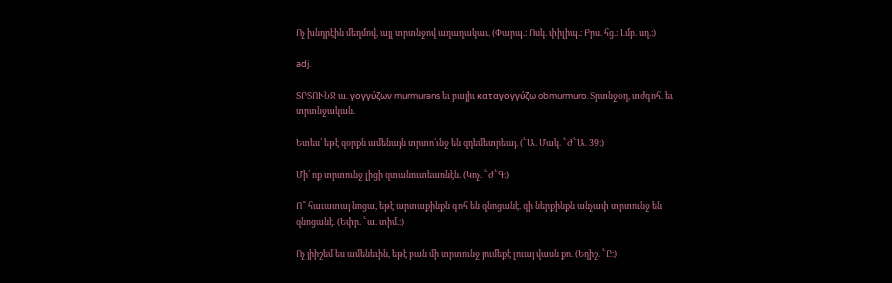Ոչ խնդրէին մեղմով, այլ տրտնջով աղաղակաւ. (Փարպ.։ Ոսկ. փիլիպ.։ Բրս. հց.։ Լմբ. սղ.։)

adj.

ՏՐՏՈՒՆՋ ա. γογγύζων murmurans եւ բայիւ καταγογγύζω obmurmuro. Տրտնջօղ, տժգոհ. եւ տրտնջական.

Ետես՝ եթէ զօրքն ամենայն տրտո՛ւնջ են զդեմետրեայ. (՟Ա. Մակ. ՟Ժ՟Ա. 39։)

Մի՛ ոք տրտունջ լիցի զտանուտեառնէն. (Կոչ. ՟Ժ՟Գ։)

Ո՞ հաւատայ նոցա, եթէ արտաքինքն գոհ են զնոցանէ. զի ներքինքն անչափ տրտունջ են զնոցանէ. (Եփր. ՟ա. տիմ.։)

Ոչ յիիշեմ ես ամենեւին, եթէ բան մի տրտունջ յումեքէ լուայ վասն քո. (Եղիշ. ՟Ը։)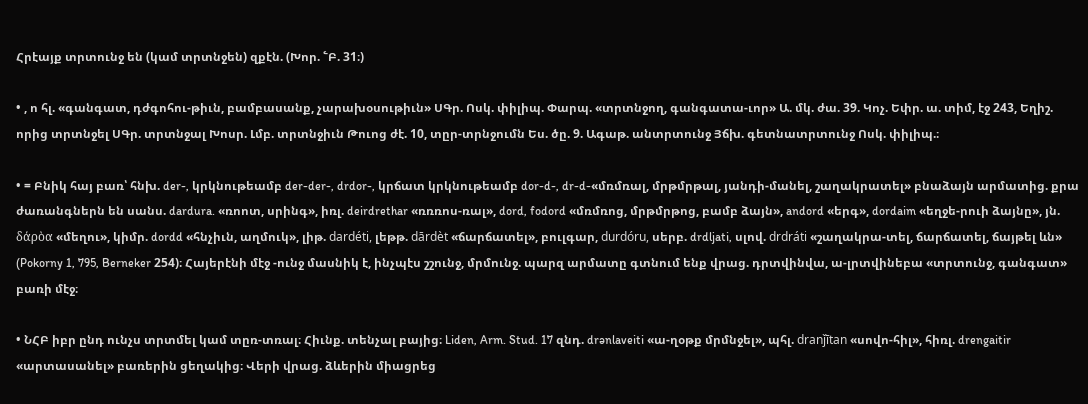Հրէայք տրտունջ են (կամ տրտնջեն) զքէն. (Խոր. ՟Բ. 31։)

• , ո հլ. «գանգատ, դժգոհու-թիւն, բամբասանք, չարախօսութիւն» ՍԳր. Ոսկ. փիլիպ. Փարպ. «տրտնջող, գանգատա-ւոր» Ա. մկ. ժա. 39. Կոչ. Եփր. ա. տիմ, էջ 243, Եղիշ. որից տրտնջել ՍԳր. տրտնջալ Խոսր. Լմբ. տրտնջիւն Թուոց ժէ. 10, տըր-տրնջումն Ես. ծը. 9. Ագաթ. անտրտունջ Յճխ. գետնատրտունջ Ոսկ. փիլիպ.։

• = Բնիկ հայ բառ՝ հնխ. der-, կրկնութեամբ der-der-, drdor-, կրճատ կրկնութեամբ dor-d-, dr-d-«մռմռալ, մրթմրթալ, յանդի-մանել, շաղակրատել» բնաձայն արմատից. քրա ժառանգներն են սանս. dardura. «ռոոտ, սրինգ», իռլ. deirdrethar «ռռռոս-ռալ», dord, fodord «մռմռոց, մրթմրթոց, բամբ ձայն», andord «երգ», dordaim «եղջե-րուի ձայնը», յն. δάρὸα «մեղու», կիմր. dordd «հնչիւն, աղմուկ», լիթ. dardéti, լեթթ. dārdèt «ճարճատել», բուլգար, durdóru, սերբ. drdljati, սլով. drdráti «շաղակրա-տել, ճարճատել, ճայթել ևն» (Pokorny 1, 795, Berneker 254)։ Հայերէնի մէջ -ունջ մասնիկ է, ինչպէս շշունջ, մրմունջ. պարզ արմատը գտնում ենք վրաց. դրտվինվա, ա-լրտվինեբա «տրտունջ, գանգատ» բառի մէջ։

• ՆՀԲ իբր ընդ ունչս տրտմել կամ տըռ-տռալ։ Հիւնք. տենչալ բայից։ Liden, Arm. Stud. 17 զնդ. drənlaveiti «ա-ղօթք մրմնջել», պհլ. dranǰītan «սովո-հիլ», հիռլ. drengaitir «արտասանել» բառերին ցեղակից։ Վերի վրաց. ձևերին միացրեց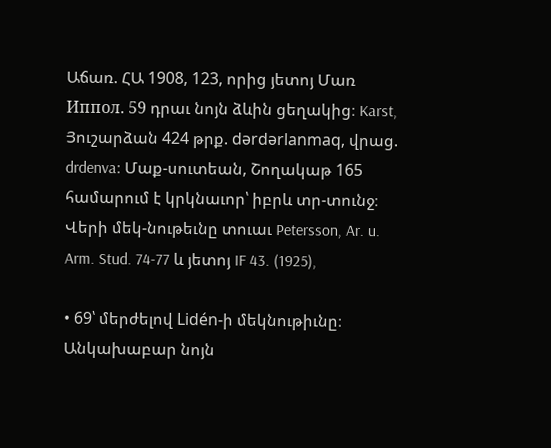Աճառ. ՀԱ 1908, 123, որից յետոյ Մառ Иппoл. 59 դրաւ նոյն ձևին ցեղակից։ Karst, Յուշարձան 424 թրք. dərdərlanmaq, վրաց. drdenva։ Մաք-սուտեան, Շողակաթ 165 համարում է կրկնաւոր՝ իբրև տր-տունջ։ Վերի մեկ-նութեւնը տուաւ Petersson, Ar. u. Arm. Stud. 74-77 և յետոյ IF 43. (1925),

• 69՝ մերժելով Lidén-ի մեկնութիւնը։ Անկախաբար նոյն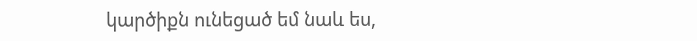կարծիքն ունեցած եմ նաև ես,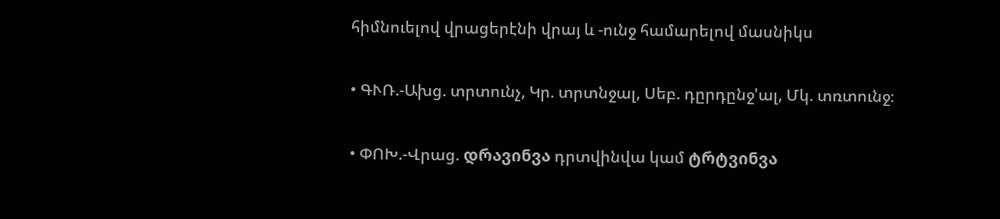հիմնուելով վրացերէնի վրայ և -ունջ համարելով մասնիկս

• ԳՒՌ.-Ախց. տրտունչ, Կր. տրտնջալ, Սեբ. դըրդընջ'ալ, Մկ. տռտունջ։

• ՓՈԽ.-Վրաց. დრავინვა դրտվինվա կամ ტრტვინვა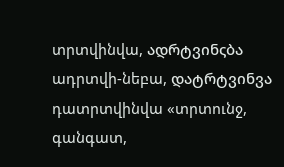տրտվինվա, ადრტვინςბა ադրտվի-նեբա, დატრტვინვა դատրտվինվա «տրտունջ, գանգատ,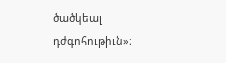ծածկեալ դժգոհութիւն»։